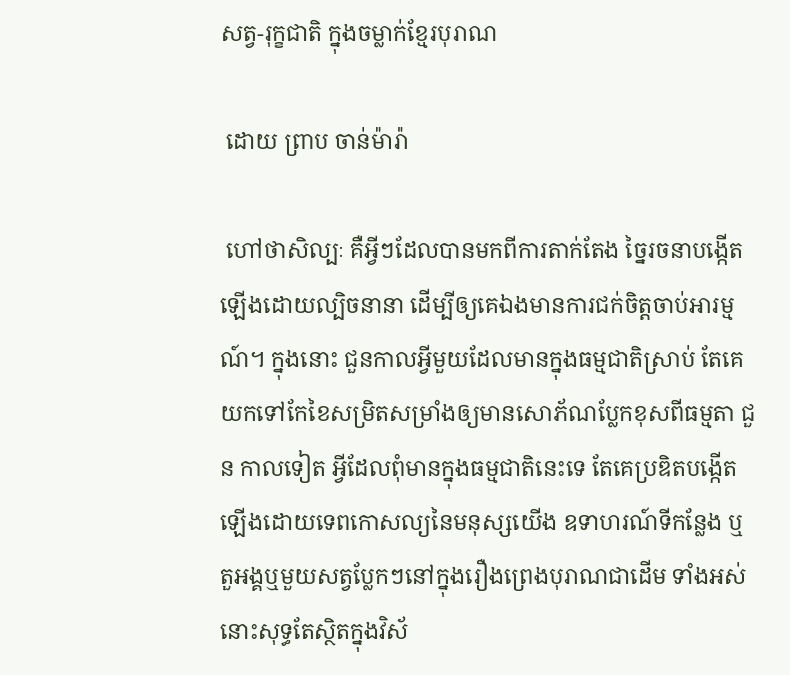សត្វ-រុក្ខជាតិ ក្នុងចម្លាក់ខ្មែរបុរាណ

 ដោយ ព្រាប ចាន់ម៉ារ៉ា

 ហៅថាសិល្បៈ គឺអ្វីៗដែលបានមកពីការតាក់តែង ច្នៃរចនាបង្កើតឡើងដោយល្បិចនានា ដើម្បីឲ្យគេឯងមានការជក់ចិត្តចាប់អារម្មណ៍។ ក្នុងនោះ ជួនកាលអ្វីមួយដែលមានក្នុងធម្មជាតិស្រាប់ តែគេយកទៅកែខៃសម្រិតសម្រាំងឲ្យមានសោភ័ណប្លែកខុសពីធម្មតា ជួន កាលទៀត អ្វីដែលពុំមានក្នុងធម្មជាតិនេះទេ តែគេប្រឌិតបង្កើតឡើងដោយទេពកោសល្យនៃមនុស្សយើង ឧទាហរណ៍ទីកន្លែង ឬតួអង្គឬមួយសត្វប្លែកៗនៅក្នុងរឿងព្រេងបុរាណជាដើម ទាំងអស់នោះសុទ្ធតែស្ថិតក្នុងវិស័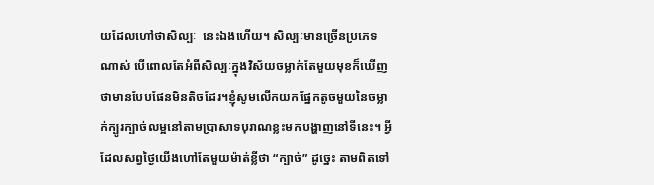យដែលហៅថាសិល្បៈ  នេះឯងហើយ។ សិល្បៈមានច្រើនប្រភេទណាស់ បើពោលតែអំពីសិល្បៈក្នុងវិស័យចម្លាក់តែមួយមុខក៏ឃើញថាមានបែបផែនមិនតិចដែរ។ខ្ញុំសូមលើកយកផ្នែកតូចមួយនៃចម្លាក់ក្បូរក្បាច់លម្អនៅតាមប្រាសាទបុរាណខ្លះមកបង្ហាញនៅទីនេះ។ អ្វីដែលសព្វថ្ងៃយើងហៅតែមួយម៉ាត់ខ្លីថា “ក្បាច់” ដូច្នេះ តាមពិតទៅ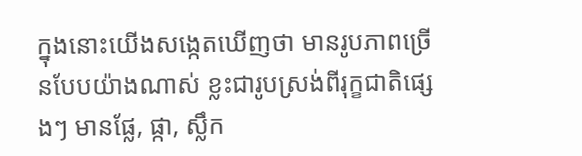ក្នុងនោះយើងសង្កេតឃើញថា មានរូបភាពច្រើនបែបយ៉ាងណាស់ ខ្លះជារូបស្រង់ពីរុក្ខជាតិផ្សេងៗ មានផ្លែ, ផ្កា, ស្លឹក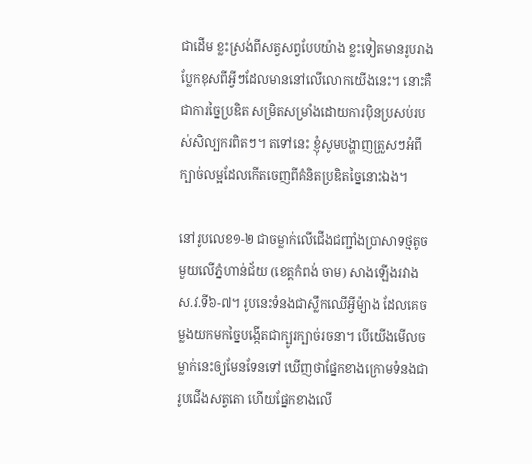ជាដើម ខ្លះស្រង់ពីសត្វសព្វបែបយ៉ាង ខ្លះទៀតមានរូបរាងប្លែកខុសពីអ្វីៗដែលមាននៅលើលោកយើងនេះ។ នោះគឺជាការច្នៃប្រឌិត សម្រិតសម្រាំងដោយការប៉ិនប្រសប់របស់សិល្បករពិតៗ។ តទៅនេះ ខ្ញុំសូមបង្ហាញត្រួសៗអំពីក្បាច់លម្អដែលកើតចេញពីគំនិតប្រឌិតច្នៃនោះឯង។

នៅរូបលេខ១-២ ជាចម្លាក់លើជើងជញ្ជាំងប្រាសាទថ្មតូចមួយលើភ្នំហាន់ជ័យ (ខេត្តកំពង់ ចាម) សាងឡើងរវាងស.វ.ទី៦-៧។ រូបនេះទំនងជាស្លឹកឈើអ្វីម៉្យាង ដែលគេចម្លងយកមកច្នៃបង្កើតជាក្បូរក្បាច់រចនា។ បើយើងមើលចម្លាក់នេះឲ្យមែនទែនទៅ ឃើញថាផ្នែកខាងក្រោមទំនងជារូបជើងសត្វតោ ហើយផ្នែកខាងលើ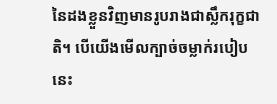នៃដងខ្លួនវិញមានរូបរាងជាស្លឹករុក្ខជាតិ។ បើយើងមើលក្បាច់ចម្លាក់របៀបនេះ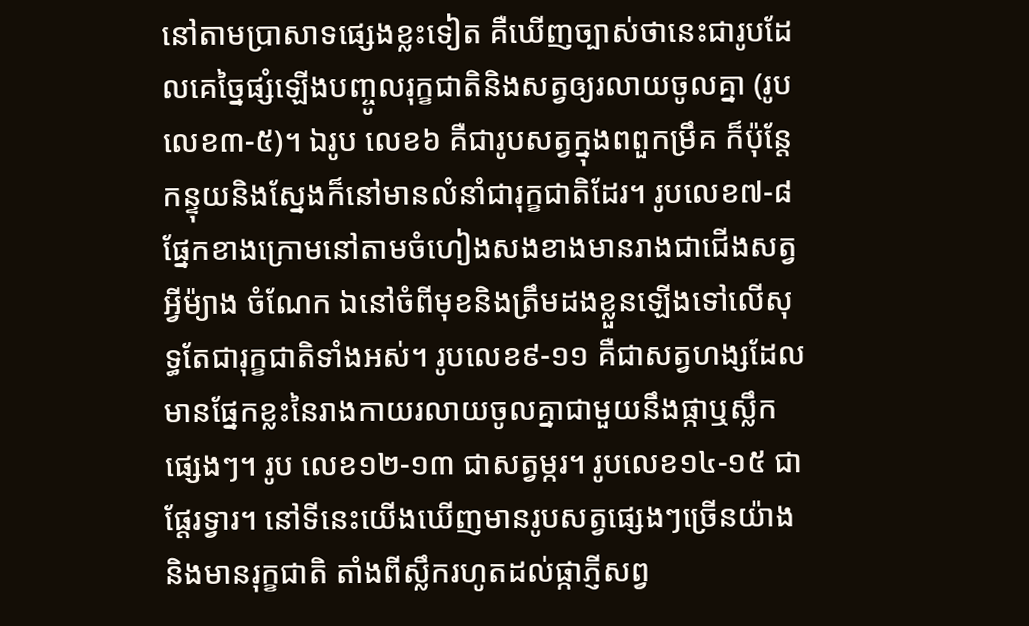នៅតាមប្រាសាទផ្សេងខ្លះទៀត គឺឃើញច្បាស់ថានេះជារូបដែលគេច្នៃផ្សំឡើងបញ្ចូលរុក្ខជាតិនិងសត្វឲ្យរលាយចូលគ្នា (រូបលេខ៣-៥)។ ឯរូប លេខ៦ គឺជារូបសត្វក្នុងពពួកម្រឹគ ក៏ប៉ុន្តែកន្ទុយនិងស្នែងក៏នៅមានលំនាំជារុក្ខជាតិដែរ។ រូបលេខ៧-៨ផ្នែកខាងក្រោមនៅតាមចំហៀងសងខាងមានរាងជាជើងសត្វអ្វីម៉្យាង ចំណែក ឯនៅចំពីមុខនិងត្រឹមដងខ្លួនឡើងទៅលើសុទ្ធតែជារុក្ខជាតិទាំងអស់។ រូបលេខ៩-១១ គឺជាសត្វហង្សដែលមានផ្នែកខ្លះនៃរាងកាយរលាយចូលគ្នាជាមួយនឹងផ្កាឬស្លឹកផ្សេងៗ។ រូប លេខ១២-១៣ ជាសត្វម្ករ។ រូបលេខ១៤-១៥ ជាផ្តែរទ្វារ។ នៅទីនេះយើងឃើញមានរូបសត្វផ្សេងៗច្រើនយ៉ាង និងមានរុក្ខជាតិ តាំងពីស្លឹករហូតដល់ផ្កាភ្ញីសព្វ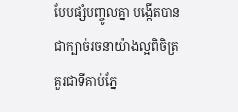បែបផ្សំបញ្ចូលគ្នា បង្កើតបានជាក្បាច់រចនាយ៉ាងល្អពិចិត្រ គួរជាទីគាប់ភ្នែ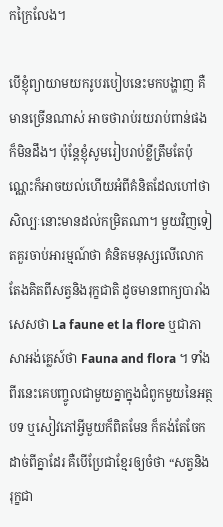កក្រៃលែង។

បើខ្ញុំព្យាយាមយករូបរបៀបនេះមកបង្ហាញ គឺមានច្រើនណាស់ អាចថារាប់រយរាប់ពាន់ផងក៏មិនដឹង។ ប៉ុន្តែខ្ញុំសូមរៀបរាប់ខ្លីត្រឹមតែប៉ុណ្ណេះក៏អាចយល់ហើយអំពីគំនិតដែលហៅថាសិល្បៈនោះមានដល់កម្រិតណា។ មួយវិញទៀតគួរចាប់អារម្មណ៍ថា គំនិតមនុស្សលើលោកតែងគិតពីសត្វនិងរុក្ខជាតិ ដូចមានពាក្យបារាំងសេសថា La faune et la flore ឬជាភាសាអង់គ្លេស៍ថា Fauna and flora ។ ទាំងពីរនេះគេបញ្ចូលជាមួយគ្នាក្នុងជំពូកមួយនៃអត្ថបទ ឬសៀវភៅអ្វីមួយក៏ពិតមែន ក៏គង់តែចែកដាច់ពីគ្នាដែរ គឺបើប្រែជាខ្មែរឲ្យចំថា “សត្វនិងរុក្ខជា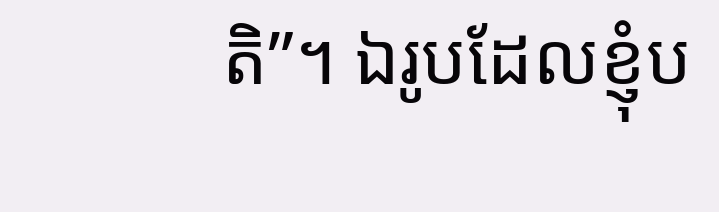តិ”។ ឯរូបដែលខ្ញុំប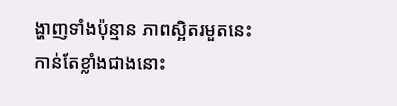ង្ហាញទាំងប៉ុន្មាន ភាពស្អិតរមួតនេះកាន់តែខ្លាំងជាងនោះ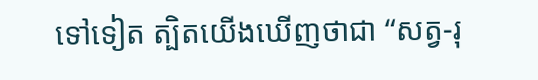ទៅទៀត ត្បិតយើងឃើញថាជា “សត្វ-រុ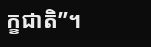ក្ខជាតិ”។